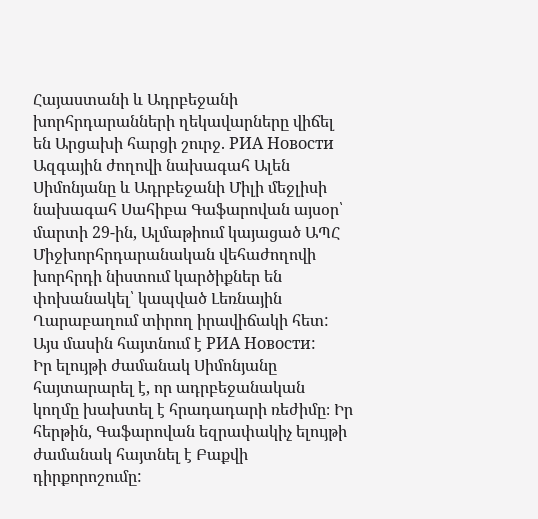Հայաստանի և Ադրբեջանի խորհրդարանների ղեկավարները վիճել են Արցախի հարցի շուրջ. РИА Новости
Ազգային ժողովի նախագահ Ալեն Սիմոնյանը և Ադրբեջանի Միլի մեջլիսի նախագահ Սահիբա Գաֆարովան այսօր՝ մարտի 29-ին, Ալմաթիում կայացած ԱՊՀ Միջխորհրդարանական վեհաժողովի խորհրդի նիստում կարծիքներ են փոխանակել՝ կապված Լեռնային Ղարաբաղում տիրող իրավիճակի հետ: Այս մասին հայտնում է РИА Новости:
Իր ելույթի ժամանակ Սիմոնյանը հայտարարել է, որ ադրբեջանական կողմը խախտել է հրադադարի ռեժիմը։ Իր հերթին, Գաֆարովան եզրափակիչ ելույթի ժամանակ հայտնել է Բաքվի դիրքորոշումը: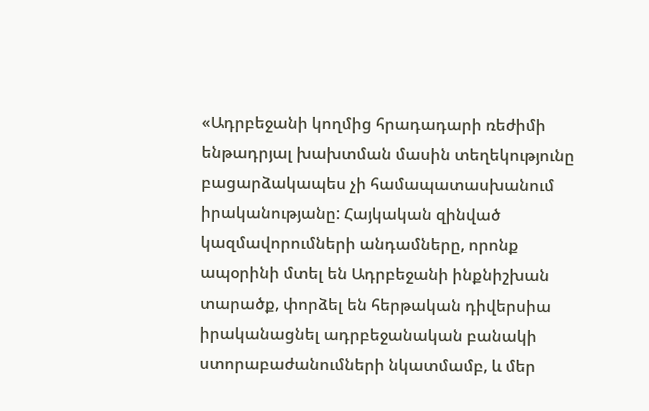«Ադրբեջանի կողմից հրադադարի ռեժիմի ենթադրյալ խախտման մասին տեղեկությունը բացարձակապես չի համապատասխանում իրականությանը: Հայկական զինված կազմավորումների անդամները, որոնք ապօրինի մտել են Ադրբեջանի ինքնիշխան տարածք, փորձել են հերթական դիվերսիա իրականացնել ադրբեջանական բանակի ստորաբաժանումների նկատմամբ, և մեր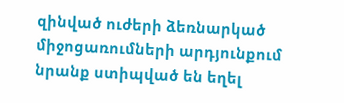զինված ուժերի ձեռնարկած միջոցառումների արդյունքում նրանք ստիպված են եղել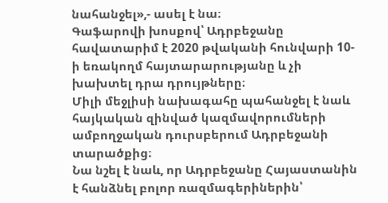նահանջել»,- ասել է նա։
Գաֆարովի խոսքով՝ Ադրբեջանը հավատարիմ է 2020 թվականի հունվարի 10-ի եռակողմ հայտարարությանը և չի խախտել դրա դրույթները։
Միլի մեջլիսի նախագահը պահանջել է նաև հայկական զինված կազմավորումների ամբողջական դուրսբերում Ադրբեջանի տարածքից։
Նա նշել է նաև, որ Ադրբեջանը Հայաստանին է հանձնել բոլոր ռազմագերիներին՝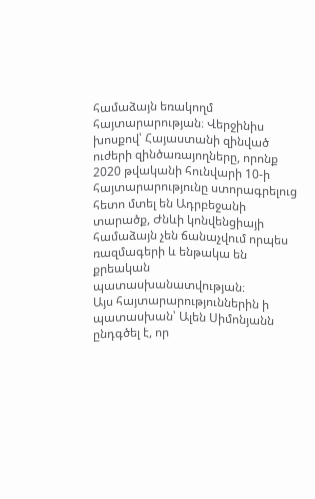համաձայն եռակողմ հայտարարության։ Վերջինիս խոսքով՝ Հայաստանի զինված ուժերի զինծառայողները, որոնք 2020 թվականի հունվարի 10-ի հայտարարությունը ստորագրելուց հետո մտել են Ադրբեջանի տարածք, Ժնևի կոնվենցիայի համաձայն չեն ճանաչվում որպես ռազմագերի և ենթակա են քրեական պատասխանատվության։
Այս հայտարարություններին ի պատասխան՝ Ալեն Սիմոնյանն ընդգծել է, որ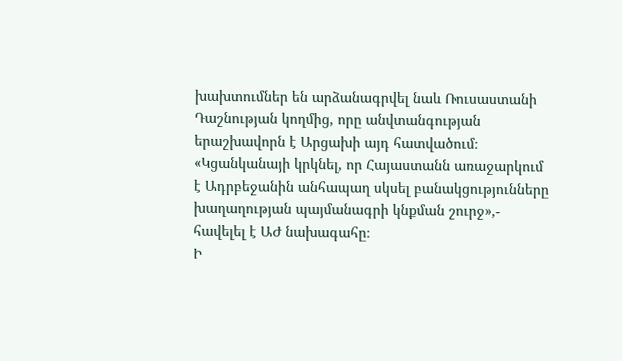խախտումներ են արձանագրվել նաև Ռուսաստանի Դաշնության կողմից, որը անվտանգության երաշխավորն է Արցախի այդ հատվածում։
«Կցանկանայի կրկնել, որ Հայաստանն առաջարկում է Ադրբեջանին անհապաղ սկսել բանակցությունները խաղաղության պայմանագրի կնքման շուրջ»,- հավելել է ԱԺ նախագահը։
Ի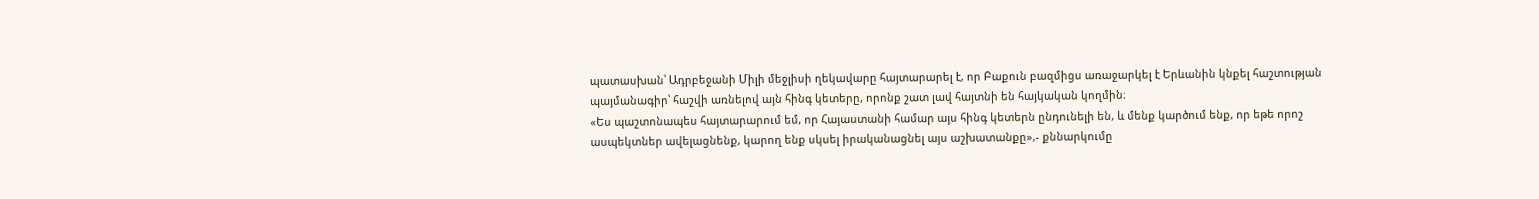պատասխան՝ Ադրբեջանի Միլի մեջլիսի ղեկավարը հայտարարել է, որ Բաքուն բազմիցս առաջարկել է Երևանին կնքել հաշտության պայմանագիր՝ հաշվի առնելով այն հինգ կետերը, որոնք շատ լավ հայտնի են հայկական կողմին։
«Ես պաշտոնապես հայտարարում եմ, որ Հայաստանի համար այս հինգ կետերն ընդունելի են, և մենք կարծում ենք, որ եթե որոշ ասպեկտներ ավելացնենք, կարող ենք սկսել իրականացնել այս աշխատանքը»,- քննարկումը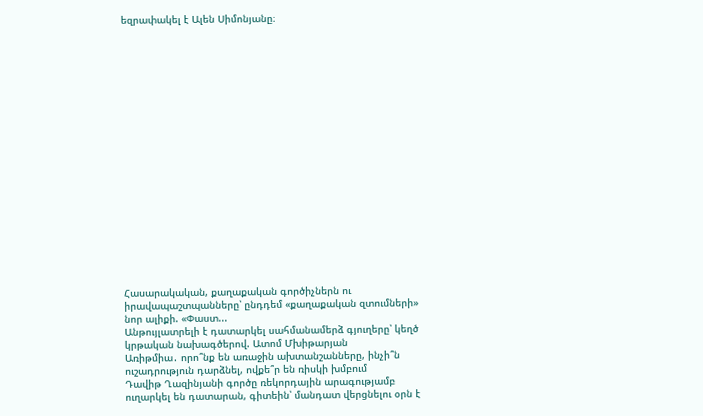եզրափակել է Ալեն Սիմոնյանը։




















Հասարակական, քաղաքական գործիչներն ու իրավապաշտպանները՝ ընդդեմ «քաղաքական զտումների» նոր ալիքի. «Փաստ...
Անթույլատրելի է դատարկել սահմանամերձ գյուղերը՝ կեղծ կրթական նախագծերով. Ատոմ Մխիթարյան
Առիթմիա․ որո՞նք են առաջին ախտանշանները, ինչի՞ն ուշադրություն դարձնել, ովքե՞ր են ռիսկի խմբում
Դավիթ Ղազինյանի գործը ռեկորդային արագությամբ ուղարկել են դատարան, գիտեին՝ մանդատ վերցնելու օրն է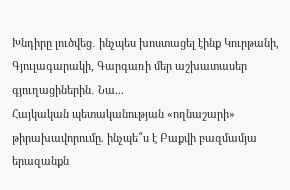Խնդիրը լուծվեց․ ինչպես խոստացել էինք Կուրթանի, Գյուլագարակի, Գարգառի մեր աշխատասեր գյուղացիներին․ Նա...
Հայկական պետականության «ողնաշարի» թիրախավորումը. ինչպե՞ս է Բաքվի բազմամյա երազանքն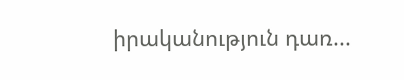իրականություն դառ...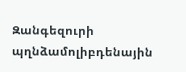Զանգեզուրի պղնձամոլիբդենային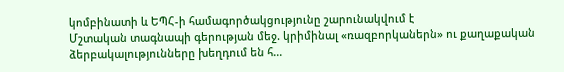կոմբինատի և ԵՊՀ-ի համագործակցությունը շարունակվում է
Մշտական տագնապի գերության մեջ. կրիմինալ «ռազբորկաներն» ու քաղաքական ձերբակալությունները խեղդում են հ...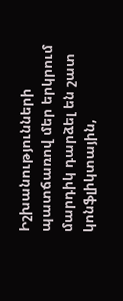Իշխանությունների պատճառով մեր երկրում մարդիկ դարձել են շատ կոնֆլիկտային,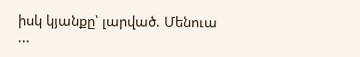իսկ կյանքը՝ լարված. Մենուա ...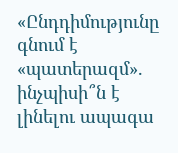«Ընդդիմությունը գնում է «պատերազմ». ինչպիսի՞ն է լինելու ապագա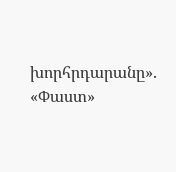խորհրդարանը». «Փաստ»